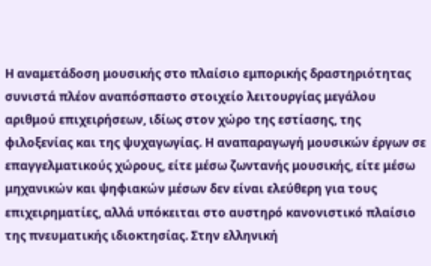Η αναμετάδοση μουσικής στο πλαίσιο εμπορικής δραστηριότητας συνιστά πλέον αναπόσπαστο στοιχείο λειτουργίας μεγάλου αριθμού επιχειρήσεων, ιδίως στον χώρο της εστίασης, της φιλοξενίας και της ψυχαγωγίας. Η αναπαραγωγή μουσικών έργων σε επαγγελματικούς χώρους, είτε μέσω ζωντανής μουσικής, είτε μέσω μηχανικών και ψηφιακών μέσων δεν είναι ελεύθερη για τους επιχειρηματίες, αλλά υπόκειται στο αυστηρό κανονιστικό πλαίσιο της πνευματικής ιδιοκτησίας. Στην ελληνική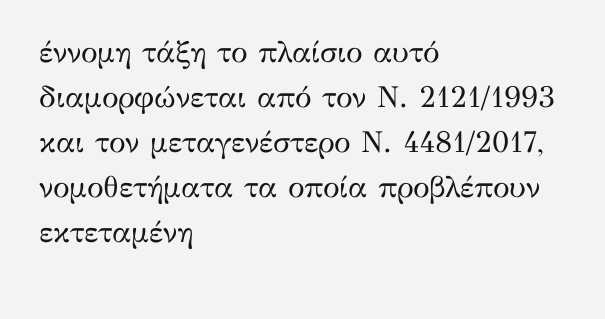έννομη τάξη το πλαίσιο αυτό διαμορφώνεται από τον Ν. 2121/1993 και τον μεταγενέστερο Ν. 4481/2017, νομοθετήματα τα οποία προβλέπουν εκτεταμένη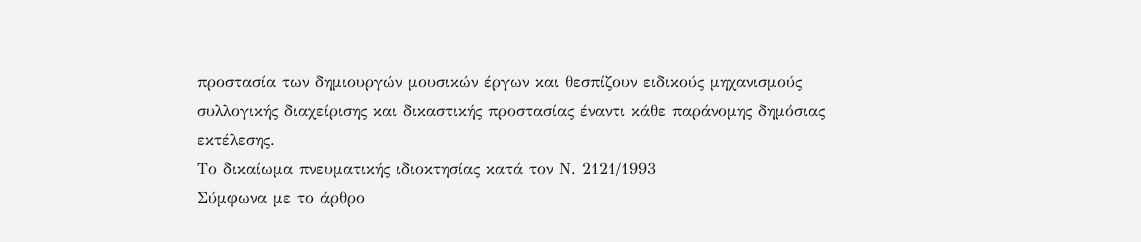προστασία των δημιουργών μουσικών έργων και θεσπίζουν ειδικούς μηχανισμούς συλλογικής διαχείρισης και δικαστικής προστασίας έναντι κάθε παράνομης δημόσιας εκτέλεσης.
Το δικαίωμα πνευματικής ιδιοκτησίας κατά τον Ν. 2121/1993
Σύμφωνα με το άρθρο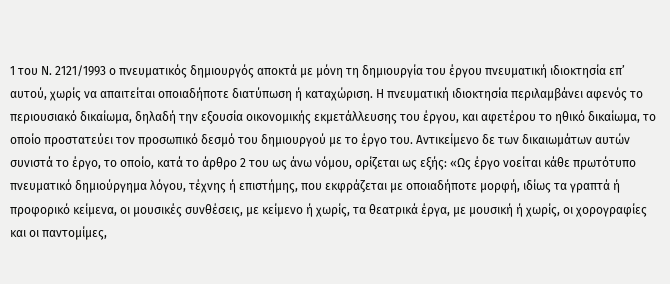1 του Ν. 2121/1993 ο πνευματικός δημιουργός αποκτά με μόνη τη δημιουργία του έργου πνευματική ιδιοκτησία επ’ αυτού, χωρίς να απαιτείται οποιαδήποτε διατύπωση ή καταχώριση. Η πνευματική ιδιοκτησία περιλαμβάνει αφενός το περιουσιακό δικαίωμα, δηλαδή την εξουσία οικονομικής εκμετάλλευσης του έργου, και αφετέρου το ηθικό δικαίωμα, το οποίο προστατεύει τον προσωπικό δεσμό του δημιουργού με το έργο του. Αντικείμενο δε των δικαιωμάτων αυτών συνιστά το έργο, το οποίο, κατά το άρθρο 2 του ως άνω νόμου, ορίζεται ως εξής: «Ως έργο νοείται κάθε πρωτότυπο πνευματικό δημιούργημα λόγου, τέχνης ή επιστήμης, που εκφράζεται με οποιαδήποτε μορφή, ιδίως τα γραπτά ή προφορικό κείμενα, οι μουσικές συνθέσεις, με κείμενο ή χωρίς, τα θεατρικά έργα, με μουσική ή χωρίς, οι χορογραφίες και οι παντομίμες,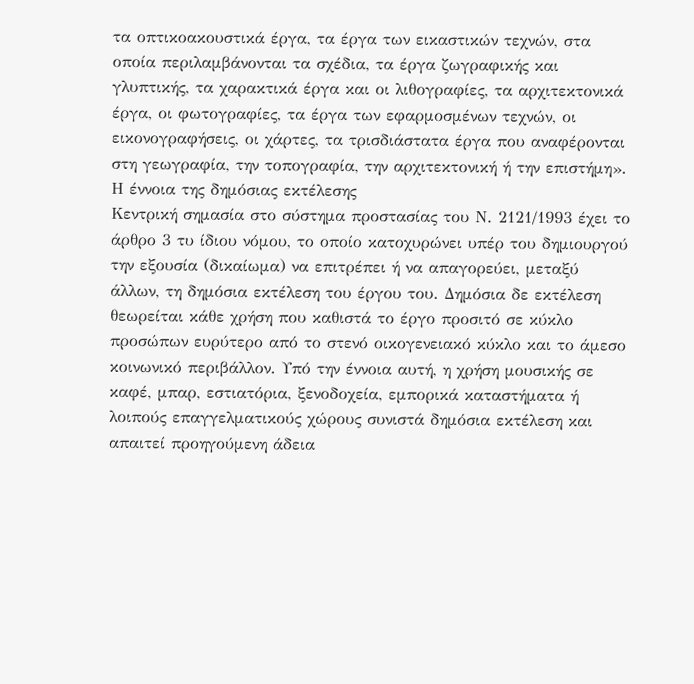τα οπτικοακουστικά έργα, τα έργα των εικαστικών τεχνών, στα οποία περιλαμβάνονται τα σχέδια, τα έργα ζωγραφικής και γλυπτικής, τα χαρακτικά έργα και οι λιθογραφίες, τα αρχιτεκτονικά έργα, οι φωτογραφίες, τα έργα των εφαρμοσμένων τεχνών, οι εικονογραφήσεις, οι χάρτες, τα τρισδιάστατα έργα που αναφέρονται στη γεωγραφία, την τοπογραφία, την αρχιτεκτονική ή την επιστήμη».
Η έννοια της δημόσιας εκτέλεσης
Κεντρική σημασία στο σύστημα προστασίας του Ν. 2121/1993 έχει το άρθρο 3 τυ ίδιου νόμου, το οποίο κατοχυρώνει υπέρ του δημιουργού την εξουσία (δικαίωμα) να επιτρέπει ή να απαγορεύει, μεταξύ άλλων, τη δημόσια εκτέλεση του έργου του. Δημόσια δε εκτέλεση θεωρείται κάθε χρήση που καθιστά το έργο προσιτό σε κύκλο προσώπων ευρύτερο από το στενό οικογενειακό κύκλο και το άμεσο κοινωνικό περιβάλλον. Υπό την έννοια αυτή, η χρήση μουσικής σε καφέ, μπαρ, εστιατόρια, ξενοδοχεία, εμπορικά καταστήματα ή λοιπούς επαγγελματικούς χώρους συνιστά δημόσια εκτέλεση και απαιτεί προηγούμενη άδεια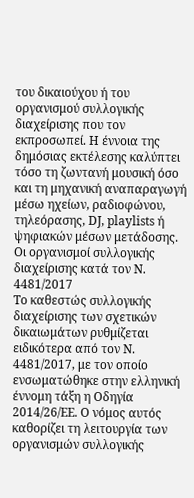του δικαιούχου ή του οργανισμού συλλογικής διαχείρισης που τον εκπροσωπεί. Η έννοια της δημόσιας εκτέλεσης καλύπτει τόσο τη ζωντανή μουσική όσο και τη μηχανική αναπαραγωγή μέσω ηχείων, ραδιοφώνου, τηλεόρασης, DJ, playlists ή ψηφιακών μέσων μετάδοσης.
Οι οργανισμοί συλλογικής διαχείρισης κατά τον Ν. 4481/2017
Το καθεστώς συλλογικής διαχείρισης των σχετικών δικαιωμάτων ρυθμίζεται ειδικότερα από τον Ν. 4481/2017, με τον οποίο ενσωματώθηκε στην ελληνική έννομη τάξη η Οδηγία 2014/26/ΕΕ. Ο νόμος αυτός καθορίζει τη λειτουργία των οργανισμών συλλογικής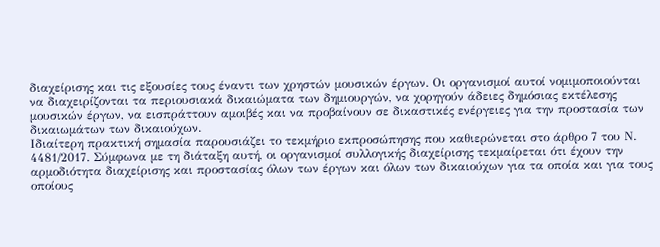διαχείρισης και τις εξουσίες τους έναντι των χρηστών μουσικών έργων. Οι οργανισμοί αυτοί νομιμοποιούνται να διαχειρίζονται τα περιουσιακά δικαιώματα των δημιουργών, να χορηγούν άδειες δημόσιας εκτέλεσης μουσικών έργων, να εισπράττουν αμοιβές και να προβαίνουν σε δικαστικές ενέργειες για την προστασία των δικαιωμάτων των δικαιούχων.
Ιδιαίτερη πρακτική σημασία παρουσιάζει το τεκμήριο εκπροσώπησης που καθιερώνεται στο άρθρο 7 του Ν. 4481/2017. Σύμφωνα με τη διάταξη αυτή, οι οργανισμοί συλλογικής διαχείρισης τεκμαίρεται ότι έχουν την αρμοδιότητα διαχείρισης και προστασίας όλων των έργων και όλων των δικαιούχων για τα οποία και για τους οποίους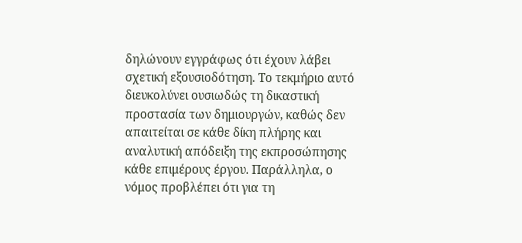δηλώνουν εγγράφως ότι έχουν λάβει σχετική εξουσιοδότηση. Το τεκμήριο αυτό διευκολύνει ουσιωδώς τη δικαστική προστασία των δημιουργών, καθώς δεν απαιτείται σε κάθε δίκη πλήρης και αναλυτική απόδειξη της εκπροσώπησης κάθε επιμέρους έργου. Παράλληλα, ο νόμος προβλέπει ότι για τη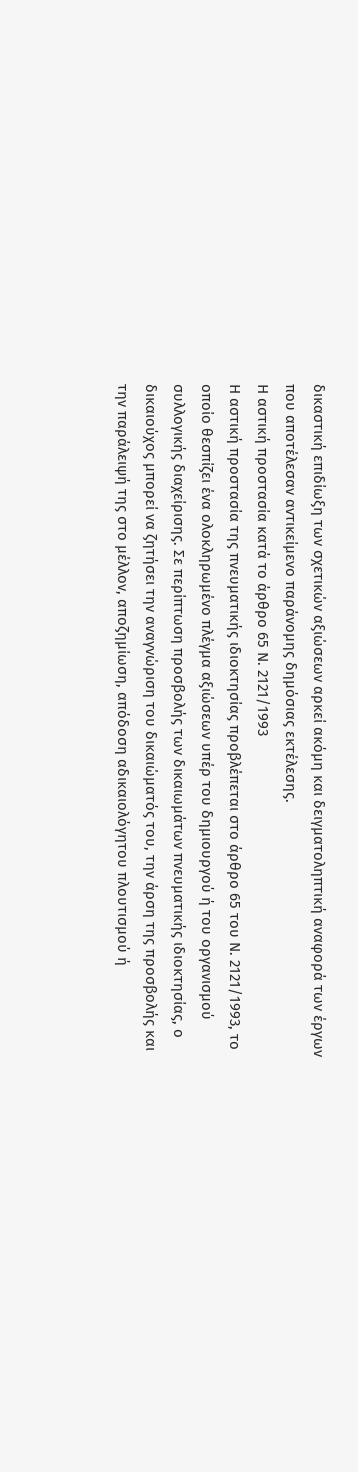δικαστική επιδίωξη των σχετικών αξιώσεων αρκεί ακόμη και δειγματοληπτική αναφορά των έργων που αποτέλεσαν αντικείμενο παράνομης δημόσιας εκτέλεσης.
Η αστική προστασία κατά το άρθρο 65 Ν. 2121/1993
Η αστική προστασία της πνευματικής ιδιοκτησίας προβλέπεται στο άρθρο 65 του Ν. 2121/1993, το οποίο θεσπίζει ένα ολοκληρωμένο πλέγμα αξιώσεων υπέρ του δημιουργού ή του οργανισμού συλλογικής διαχείρισης. Σε περίπτωση προσβολής των δικαιωμάτων πνευματικής ιδιοκτησίας, ο δικαιούχος μπορεί να ζητήσει την αναγνώριση του δικαιώματός του, την άρση της προσβολής και την παράλειψή της στο μέλλον, αποζημίωση, απόδοση αδικαιολόγητου πλουτισμού ή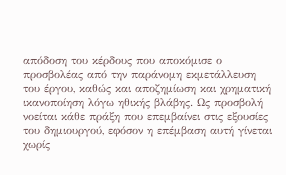απόδοση του κέρδους που αποκόμισε ο προσβολέας από την παράνομη εκμετάλλευση του έργου, καθώς και αποζημίωση και χρηματική ικανοποίηση λόγω ηθικής βλάβης. Ως προσβολή νοείται κάθε πράξη που επεμβαίνει στις εξουσίες του δημιουργού, εφόσον η επέμβαση αυτή γίνεται χωρίς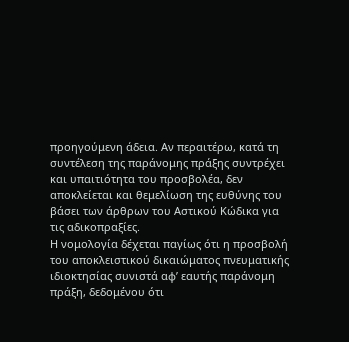προηγούμενη άδεια. Αν περαιτέρω, κατά τη συντέλεση της παράνομης πράξης συντρέχει και υπαιτιότητα του προσβολέα, δεν αποκλείεται και θεμελίωση της ευθύνης του βάσει των άρθρων του Αστικού Κώδικα για τις αδικοπραξίες.
Η νομολογία δέχεται παγίως ότι η προσβολή του αποκλειστικού δικαιώματος πνευματικής ιδιοκτησίας συνιστά αφ’ εαυτής παράνομη πράξη, δεδομένου ότι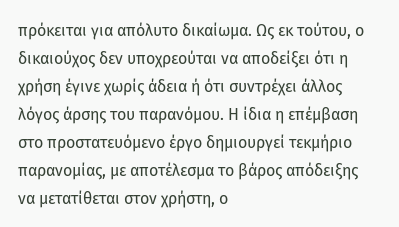πρόκειται για απόλυτο δικαίωμα. Ως εκ τούτου, ο δικαιούχος δεν υποχρεούται να αποδείξει ότι η χρήση έγινε χωρίς άδεια ή ότι συντρέχει άλλος λόγος άρσης του παρανόμου. Η ίδια η επέμβαση στο προστατευόμενο έργο δημιουργεί τεκμήριο παρανομίας, με αποτέλεσμα το βάρος απόδειξης να μετατίθεται στον χρήστη, ο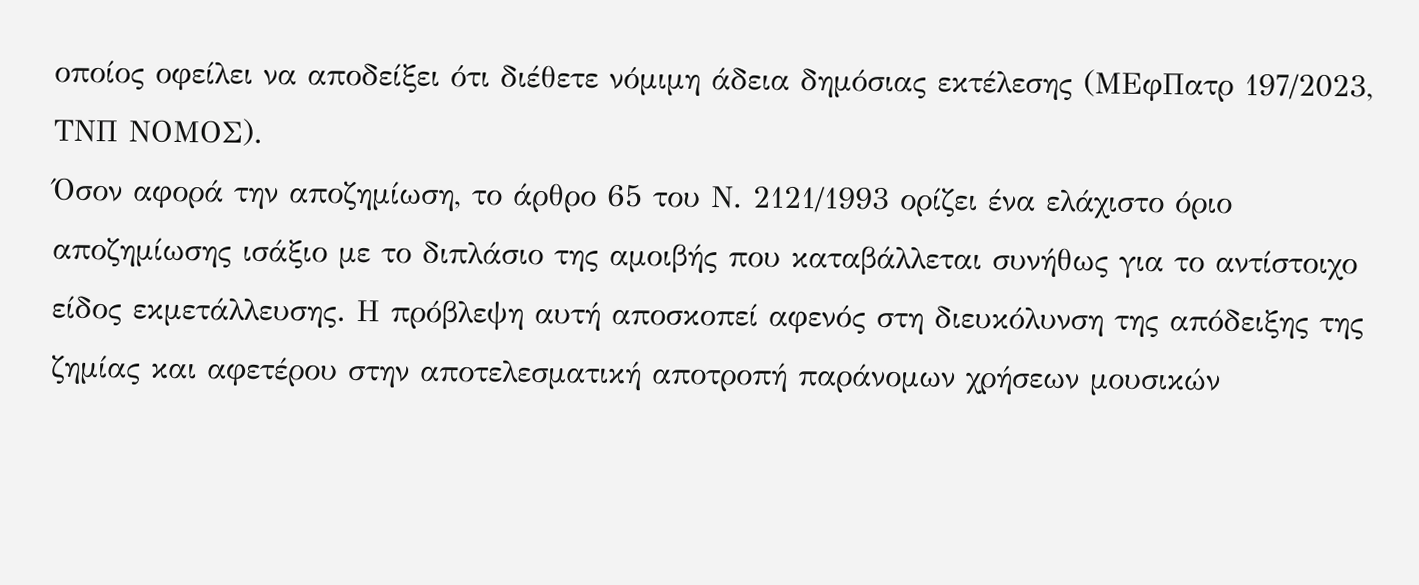οποίος οφείλει να αποδείξει ότι διέθετε νόμιμη άδεια δημόσιας εκτέλεσης (ΜΕφΠατρ 197/2023, ΤΝΠ ΝΟΜΟΣ).
Όσον αφορά την αποζημίωση, το άρθρο 65 του Ν. 2121/1993 ορίζει ένα ελάχιστο όριο αποζημίωσης ισάξιο με το διπλάσιο της αμοιβής που καταβάλλεται συνήθως για το αντίστοιχο είδος εκμετάλλευσης. Η πρόβλεψη αυτή αποσκοπεί αφενός στη διευκόλυνση της απόδειξης της ζημίας και αφετέρου στην αποτελεσματική αποτροπή παράνομων χρήσεων μουσικών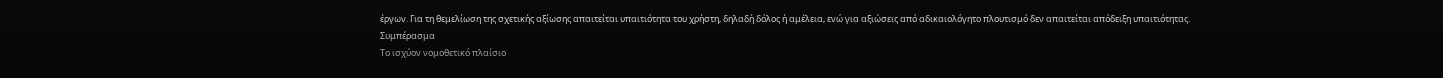έργων. Για τη θεμελίωση της σχετικής αξίωσης απαιτείται υπαιτιότητα του χρήστη, δηλαδή δόλος ή αμέλεια, ενώ για αξιώσεις από αδικαιολόγητο πλουτισμό δεν απαιτείται απόδειξη υπαιτιότητας.
Συμπέρασμα
Το ισχύον νομοθετικό πλαίσιο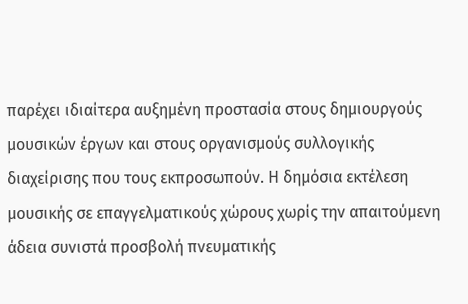παρέχει ιδιαίτερα αυξημένη προστασία στους δημιουργούς μουσικών έργων και στους οργανισμούς συλλογικής διαχείρισης που τους εκπροσωπούν. Η δημόσια εκτέλεση μουσικής σε επαγγελματικούς χώρους χωρίς την απαιτούμενη άδεια συνιστά προσβολή πνευματικής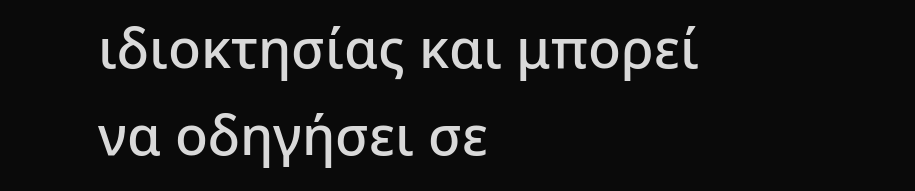ιδιοκτησίας και μπορεί να οδηγήσει σε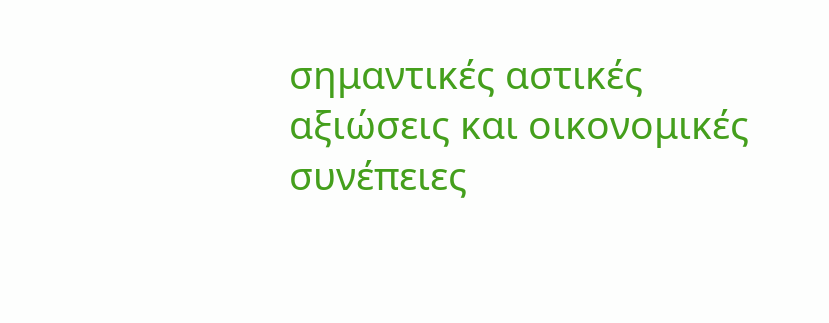σημαντικές αστικές αξιώσεις και οικονομικές συνέπειες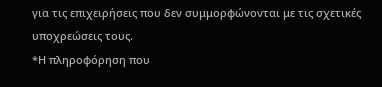για τις επιχειρήσεις που δεν συμμορφώνονται με τις σχετικές υποχρεώσεις τους.
*Η πληροφόρηση που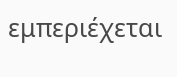εμπεριέχεται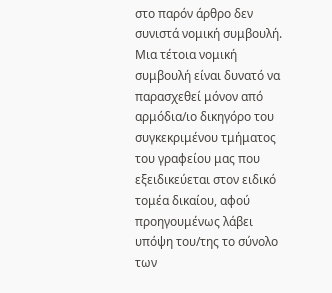στο παρόν άρθρο δεν συνιστά νομική συμβουλή. Μια τέτοια νομική συμβουλή είναι δυνατό να παρασχεθεί μόνον από αρμόδια/ιο δικηγόρο του συγκεκριμένου τμήματος του γραφείου μας που εξειδικεύεται στον ειδικό τομέα δικαίου, αφού προηγουμένως λάβει υπόψη του/της το σύνολο των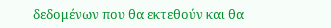δεδομένων που θα εκτεθούν και θα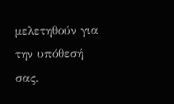μελετηθούν για την υπόθεσή σας.